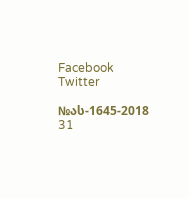Facebook Twitter

№ას-1645-2018 31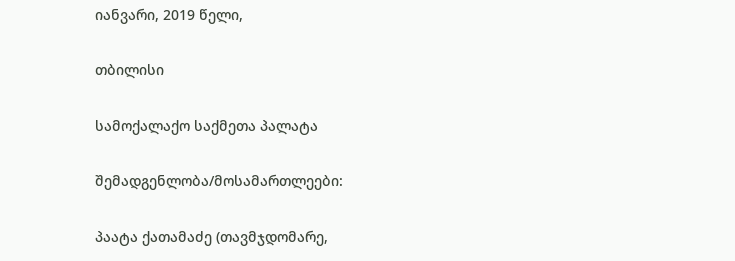იანვარი, 2019 წელი,

თბილისი

სამოქალაქო საქმეთა პალატა

შემადგენლობა/მოსამართლეები:

პაატა ქათამაძე (თავმჯდომარე,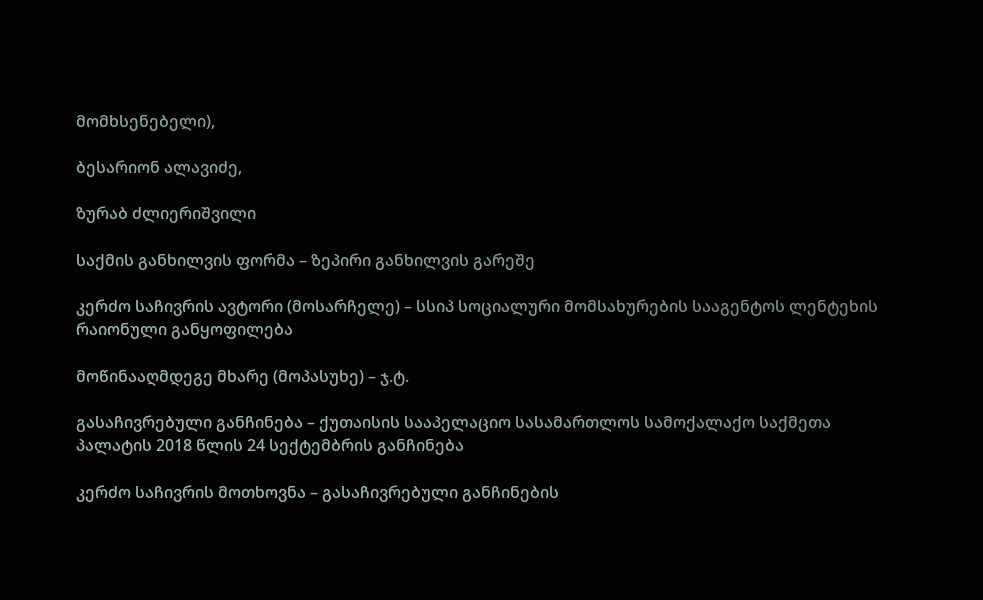მომხსენებელი),

ბესარიონ ალავიძე,

ზურაბ ძლიერიშვილი

საქმის განხილვის ფორმა – ზეპირი განხილვის გარეშე

კერძო საჩივრის ავტორი (მოსარჩელე) – სსიპ სოციალური მომსახურების სააგენტოს ლენტეხის რაიონული განყოფილება

მოწინააღმდეგე მხარე (მოპასუხე) – ჯ.ტ.

გასაჩივრებული განჩინება – ქუთაისის სააპელაციო სასამართლოს სამოქალაქო საქმეთა პალატის 2018 წლის 24 სექტემბრის განჩინება

კერძო საჩივრის მოთხოვნა – გასაჩივრებული განჩინების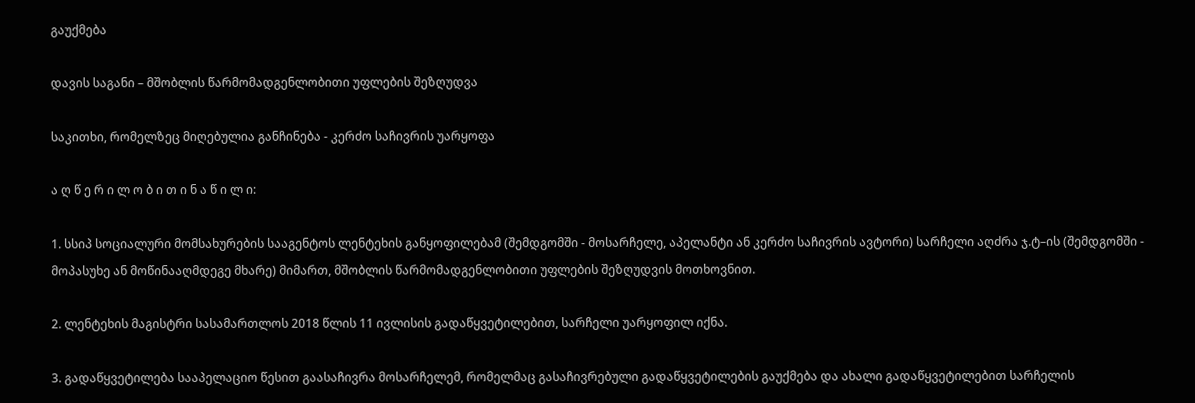გაუქმება

დავის საგანი – მშობლის წარმომადგენლობითი უფლების შეზღუდვა

საკითხი, რომელზეც მიღებულია განჩინება - კერძო საჩივრის უარყოფა

ა ღ წ ე რ ი ლ ო ბ ი თ ი ნ ა წ ი ლ ი:

1. სსიპ სოციალური მომსახურების სააგენტოს ლენტეხის განყოფილებამ (შემდგომში - მოსარჩელე, აპელანტი ან კერძო საჩივრის ავტორი) სარჩელი აღძრა ჯ.ტ–ის (შემდგომში - მოპასუხე ან მოწინააღმდეგე მხარე) მიმართ, მშობლის წარმომადგენლობითი უფლების შეზღუდვის მოთხოვნით.

2. ლენტეხის მაგისტრი სასამართლოს 2018 წლის 11 ივლისის გადაწყვეტილებით, სარჩელი უარყოფილ იქნა.

3. გადაწყვეტილება სააპელაციო წესით გაასაჩივრა მოსარჩელემ, რომელმაც გასაჩივრებული გადაწყვეტილების გაუქმება და ახალი გადაწყვეტილებით სარჩელის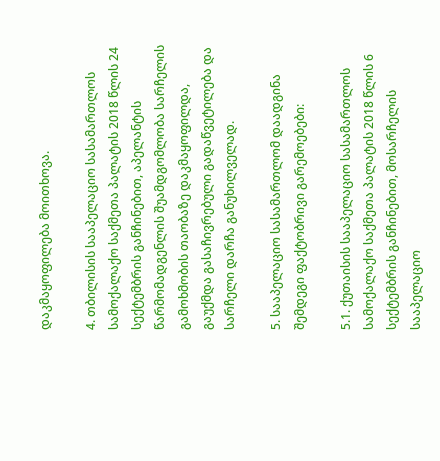დაკმაყოფილება მოითხოვა.

4. თბილისის სააპელაციო სასამართლოს სამოქალაქო საქმეთა პალატის 2018 წლის 24 სექტემბრის განჩინებით, აპელანტის წარმომადგენლის შუამდგომლობა სარჩელის გამოხმობის თაობაზე დაკმაყოფილდა, გაუქმდა გასაჩივრებული გადაწვეტილება და სარჩელი დარჩა განუხილველად.

5. სააპელაციო სასამართლომ დაადგინა შემდეგი ფაქტობრივი გარემოებები:

5.1. ქუთაისის სააპელაციო სასამართლოს სამოქალაქო საქმეთა პალატის 2018 წლის 6 სექტემბრის განჩინებით, მოსარჩელის სააპელაციო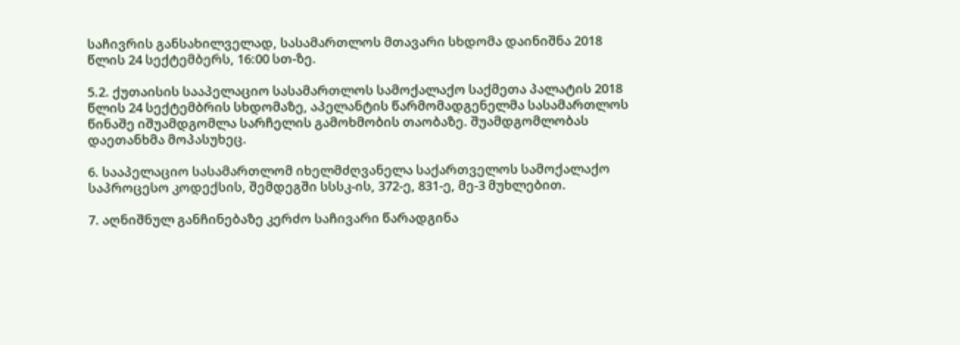საჩივრის განსახილველად, სასამართლოს მთავარი სხდომა დაინიშნა 2018 წლის 24 სექტემბერს, 16:00 სთ-ზე.

5.2. ქუთაისის სააპელაციო სასამართლოს სამოქალაქო საქმეთა პალატის 2018 წლის 24 სექტემბრის სხდომაზე, აპელანტის წარმომადგენელმა სასამართლოს წინაშე იშუამდგომლა სარჩელის გამოხმობის თაობაზე. შუამდგომლობას დაეთანხმა მოპასუხეც.

6. სააპელაციო სასამართლომ იხელმძღვანელა საქართველოს სამოქალაქო საპროცესო კოდექსის, შემდეგში სსსკ-ის, 372-ე, 831-ე, მე-3 მუხლებით.

7. აღნიშნულ განჩინებაზე კერძო საჩივარი წარადგინა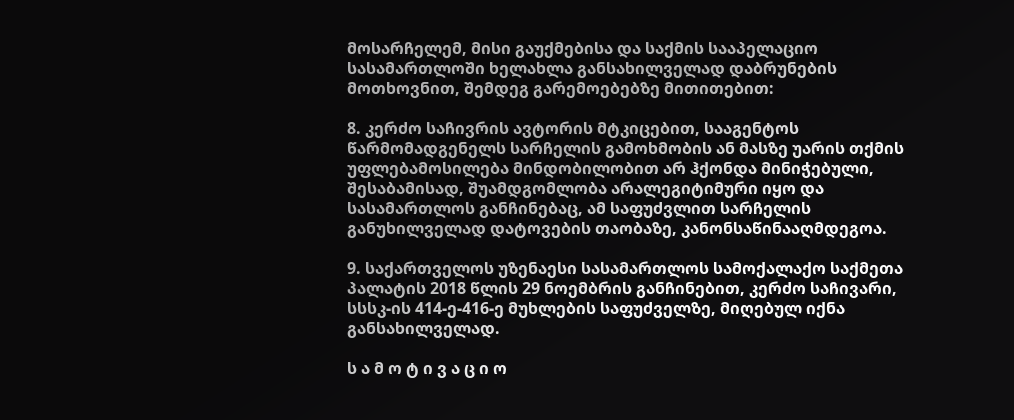მოსარჩელემ, მისი გაუქმებისა და საქმის სააპელაციო სასამართლოში ხელახლა განსახილველად დაბრუნების მოთხოვნით, შემდეგ გარემოებებზე მითითებით:

8. კერძო საჩივრის ავტორის მტკიცებით, სააგენტოს წარმომადგენელს სარჩელის გამოხმობის ან მასზე უარის თქმის უფლებამოსილება მინდობილობით არ ჰქონდა მინიჭებული, შესაბამისად, შუამდგომლობა არალეგიტიმური იყო და სასამართლოს განჩინებაც, ამ საფუძვლით სარჩელის განუხილველად დატოვების თაობაზე, კანონსაწინააღმდეგოა.

9. საქართველოს უზენაესი სასამართლოს სამოქალაქო საქმეთა პალატის 2018 წლის 29 ნოემბრის განჩინებით, კერძო საჩივარი, სსსკ-ის 414-ე-416-ე მუხლების საფუძველზე, მიღებულ იქნა განსახილველად.

ს ა მ ო ტ ი ვ ა ც ი ო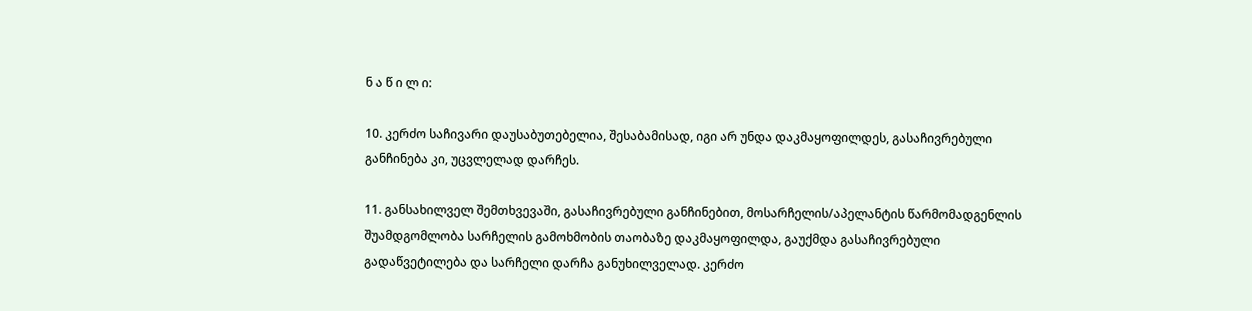ნ ა წ ი ლ ი:

10. კერძო საჩივარი დაუსაბუთებელია, შესაბამისად, იგი არ უნდა დაკმაყოფილდეს, გასაჩივრებული განჩინება კი, უცვლელად დარჩეს.

11. განსახილველ შემთხვევაში, გასაჩივრებული განჩინებით, მოსარჩელის/აპელანტის წარმომადგენლის შუამდგომლობა სარჩელის გამოხმობის თაობაზე დაკმაყოფილდა, გაუქმდა გასაჩივრებული გადაწვეტილება და სარჩელი დარჩა განუხილველად. კერძო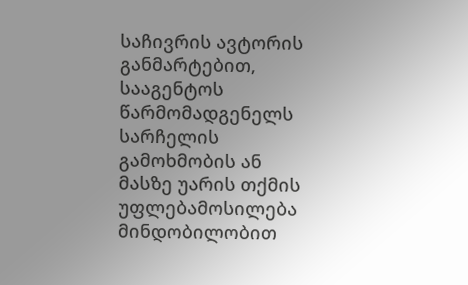საჩივრის ავტორის განმარტებით, სააგენტოს წარმომადგენელს სარჩელის გამოხმობის ან მასზე უარის თქმის უფლებამოსილება მინდობილობით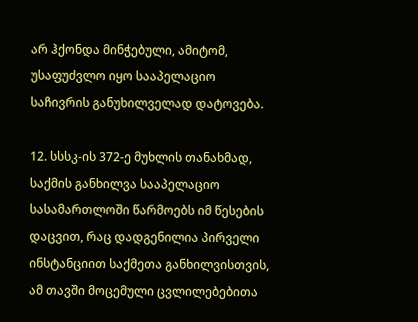არ ჰქონდა მინჭებული, ამიტომ, უსაფუძვლო იყო სააპელაციო საჩივრის განუხილველად დატოვება.

12. სსსკ-ის 372-ე მუხლის თანახმად, საქმის განხილვა სააპელაციო სასამართლოში წარმოებს იმ წესების დაცვით, რაც დადგენილია პირველი ინსტანციით საქმეთა განხილვისთვის, ამ თავში მოცემული ცვლილებებითა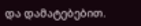და დამატებებით.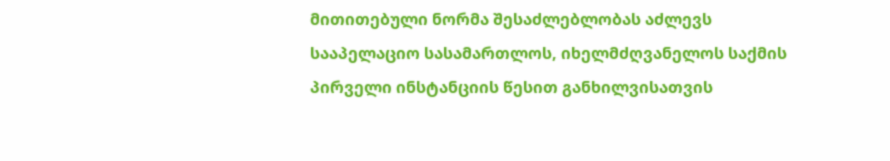მითითებული ნორმა შესაძლებლობას აძლევს სააპელაციო სასამართლოს, იხელმძღვანელოს საქმის პირველი ინსტანციის წესით განხილვისათვის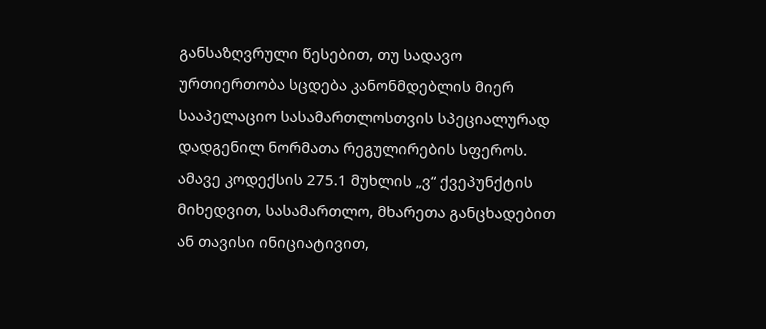განსაზღვრული წესებით, თუ სადავო ურთიერთობა სცდება კანონმდებლის მიერ სააპელაციო სასამართლოსთვის სპეციალურად დადგენილ ნორმათა რეგულირების სფეროს. ამავე კოდექსის 275.1 მუხლის „ვ“ ქვეპუნქტის მიხედვით, სასამართლო, მხარეთა განცხადებით ან თავისი ინიციატივით,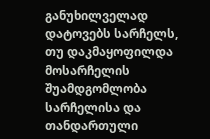განუხილველად დატოვებს სარჩელს, თუ დაკმაყოფილდა მოსარჩელის შუამდგომლობა სარჩელისა და თანდართული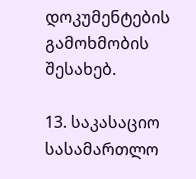დოკუმენტების გამოხმობის შესახებ.

13. საკასაციო სასამართლო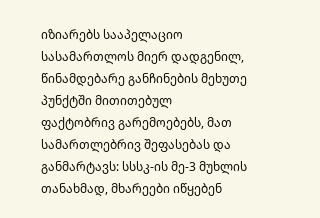იზიარებს სააპელაციო სასამართლოს მიერ დადგენილ, წინამდებარე განჩინების მეხუთე პუნქტში მითითებულ ფაქტობრივ გარემოებებს, მათ სამართლებრივ შეფასებას და განმარტავს: სსსკ-ის მე-3 მუხლის თანახმად, მხარეები იწყებენ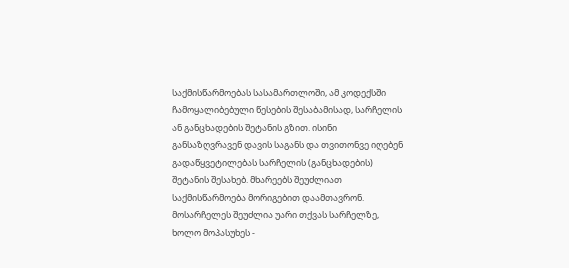საქმისწარმოებას სასამართლოში, ამ კოდექსში ჩამოყალიბებული წესების შესაბამისად, სარჩელის ან განცხადების შეტანის გზით. ისინი განსაზღვრავენ დავის საგანს და თვითონვე იღებენ გადაწყვეტილებას სარჩელის (განცხადების) შეტანის შესახებ. მხარეებს შეუძლიათ საქმისწარმოება მორიგებით დაამთავრონ. მოსარჩელეს შეუძლია უარი თქვას სარჩელზე, ხოლო მოპასუხეს -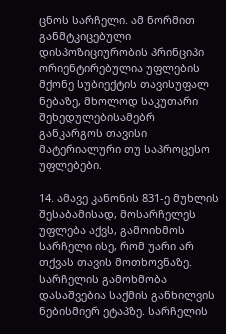ცნოს სარჩელი. ამ ნორმით განმტკიცებული დისპოზიციურობის პრინციპი ორიენტირებულია უფლების მქონე სუბიექტის თავისუფალ ნებაზე, მხოლოდ საკუთარი შეხედულებისამებრ განკარგოს თავისი მატერიალური თუ საპროცესო უფლებები.

14. ამავე კანონის 831-ე მუხლის შესაბამისად, მოსარჩელეს უფლება აქვს, გამოიხმოს სარჩელი ისე, რომ უარი არ თქვას თავის მოთხოვნაზე. სარჩელის გამოხმობა დასაშვებია საქმის განხილვის ნებისმიერ ეტაპზე. სარჩელის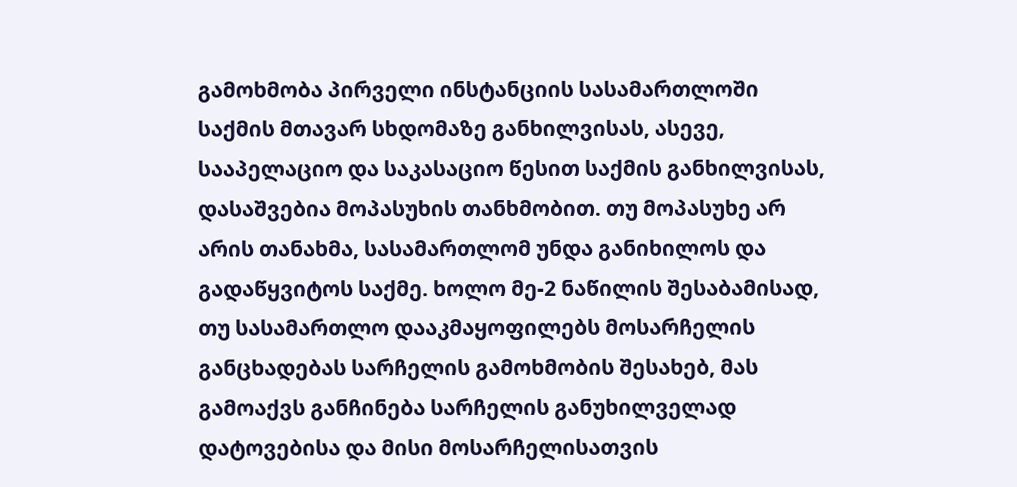გამოხმობა პირველი ინსტანციის სასამართლოში საქმის მთავარ სხდომაზე განხილვისას, ასევე, სააპელაციო და საკასაციო წესით საქმის განხილვისას, დასაშვებია მოპასუხის თანხმობით. თუ მოპასუხე არ არის თანახმა, სასამართლომ უნდა განიხილოს და გადაწყვიტოს საქმე. ხოლო მე-2 ნაწილის შესაბამისად, თუ სასამართლო დააკმაყოფილებს მოსარჩელის განცხადებას სარჩელის გამოხმობის შესახებ, მას გამოაქვს განჩინება სარჩელის განუხილველად დატოვებისა და მისი მოსარჩელისათვის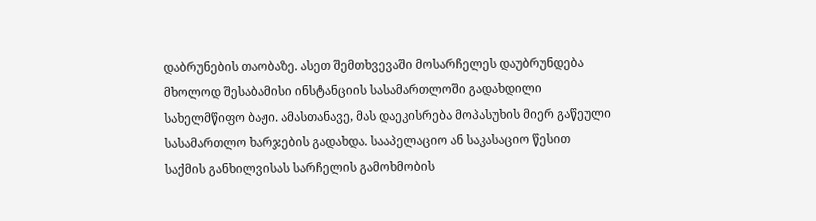დაბრუნების თაობაზე. ასეთ შემთხვევაში მოსარჩელეს დაუბრუნდება მხოლოდ შესაბამისი ინსტანციის სასამართლოში გადახდილი სახელმწიფო ბაჟი. ამასთანავე, მას დაეკისრება მოპასუხის მიერ გაწეული სასამართლო ხარჯების გადახდა. სააპელაციო ან საკასაციო წესით საქმის განხილვისას სარჩელის გამოხმობის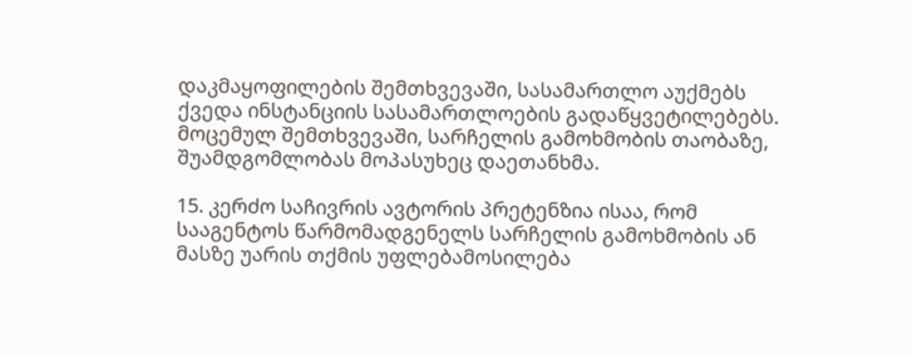დაკმაყოფილების შემთხვევაში, სასამართლო აუქმებს ქვედა ინსტანციის სასამართლოების გადაწყვეტილებებს. მოცემულ შემთხვევაში, სარჩელის გამოხმობის თაობაზე, შუამდგომლობას მოპასუხეც დაეთანხმა.

15. კერძო საჩივრის ავტორის პრეტენზია ისაა, რომ სააგენტოს წარმომადგენელს სარჩელის გამოხმობის ან მასზე უარის თქმის უფლებამოსილება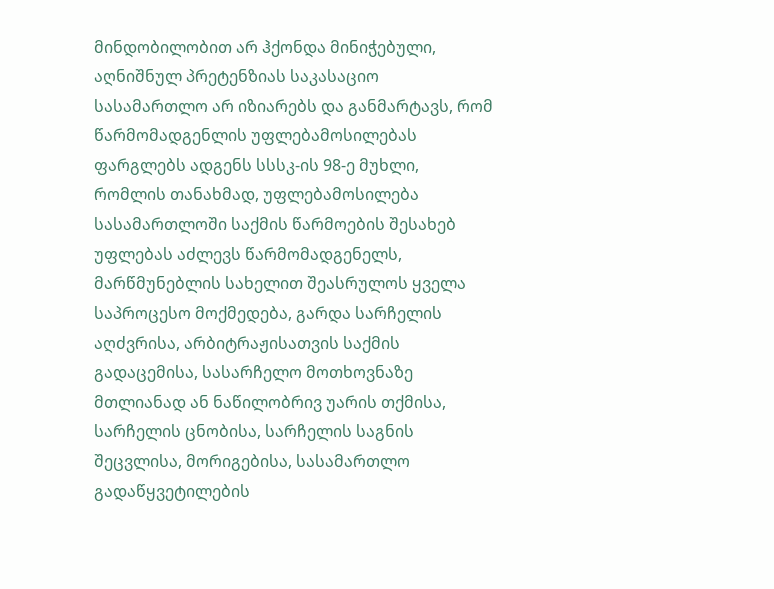მინდობილობით არ ჰქონდა მინიჭებული, აღნიშნულ პრეტენზიას საკასაციო სასამართლო არ იზიარებს და განმარტავს, რომ წარმომადგენლის უფლებამოსილებას ფარგლებს ადგენს სსსკ-ის 98-ე მუხლი, რომლის თანახმად, უფლებამოსილება სასამართლოში საქმის წარმოების შესახებ უფლებას აძლევს წარმომადგენელს, მარწმუნებლის სახელით შეასრულოს ყველა საპროცესო მოქმედება, გარდა სარჩელის აღძვრისა, არბიტრაჟისათვის საქმის გადაცემისა, სასარჩელო მოთხოვნაზე მთლიანად ან ნაწილობრივ უარის თქმისა, სარჩელის ცნობისა, სარჩელის საგნის შეცვლისა, მორიგებისა, სასამართლო გადაწყვეტილების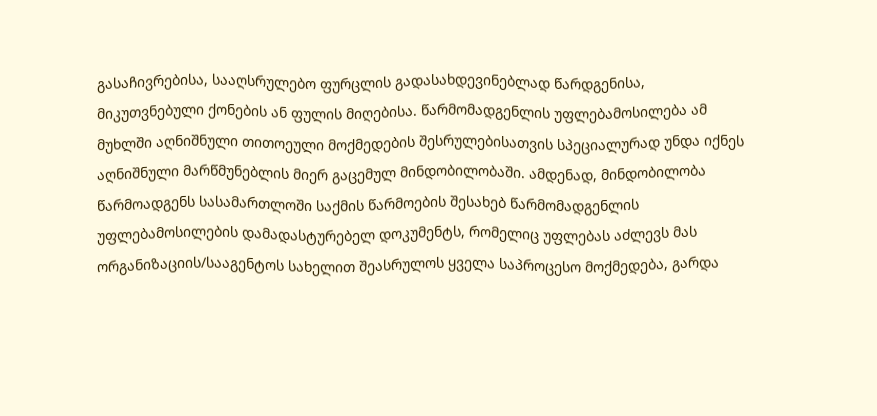გასაჩივრებისა, სააღსრულებო ფურცლის გადასახდევინებლად წარდგენისა, მიკუთვნებული ქონების ან ფულის მიღებისა. წარმომადგენლის უფლებამოსილება ამ მუხლში აღნიშნული თითოეული მოქმედების შესრულებისათვის სპეციალურად უნდა იქნეს აღნიშნული მარწმუნებლის მიერ გაცემულ მინდობილობაში. ამდენად, მინდობილობა წარმოადგენს სასამართლოში საქმის წარმოების შესახებ წარმომადგენლის უფლებამოსილების დამადასტურებელ დოკუმენტს, რომელიც უფლებას აძლევს მას ორგანიზაციის/სააგენტოს სახელით შეასრულოს ყველა საპროცესო მოქმედება, გარდა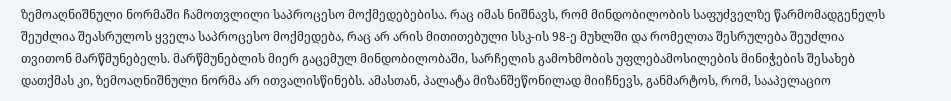ზემოაღნიშნული ნორმაში ჩამოთვლილი საპროცესო მოქმედებებისა. რაც იმას ნიშნავს, რომ მინდობილობის საფუძველზე წარმომადგენელს შეუძლია შეასრულოს ყველა საპროცესო მოქმედება, რაც არ არის მითითებული სსკ-ის 98-ე მუხლში და რომელთა შესრულება შეუძლია თვითონ მარწმუნებელს. მარწმუნებლის მიერ გაცემულ მინდობილობაში, სარჩელის გამოხმობის უფლებამოსილების მინიჭების შესახებ დათქმას კი, ზემოაღნიშნული ნორმა არ ითვალისწინებს. ამასთან, პალატა მიზანშეწონილად მიიჩნევს, განმარტოს, რომ, სააპელაციო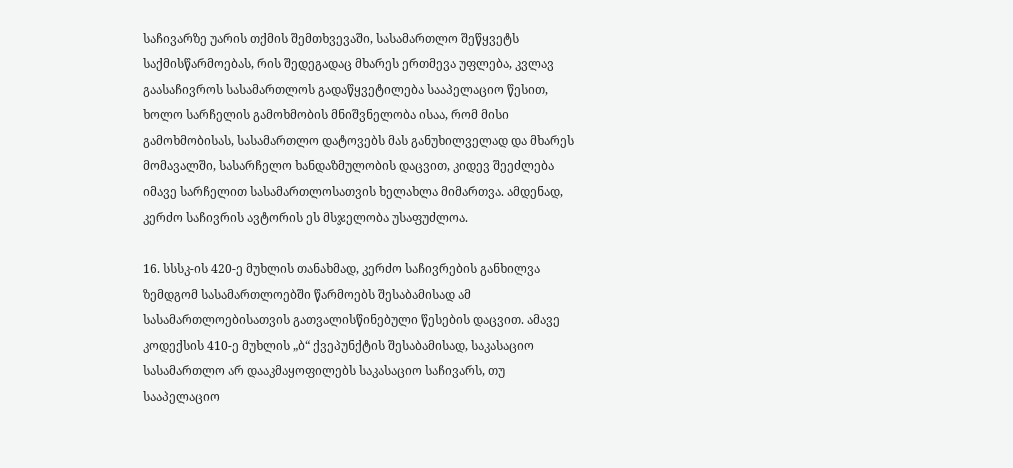საჩივარზე უარის თქმის შემთხვევაში, სასამართლო შეწყვეტს საქმისწარმოებას, რის შედეგადაც მხარეს ერთმევა უფლება, კვლავ გაასაჩივროს სასამართლოს გადაწყვეტილება სააპელაციო წესით, ხოლო სარჩელის გამოხმობის მნიშვნელობა ისაა, რომ მისი გამოხმობისას, სასამართლო დატოვებს მას განუხილველად და მხარეს მომავალში, სასარჩელო ხანდაზმულობის დაცვით, კიდევ შეეძლება იმავე სარჩელით სასამართლოსათვის ხელახლა მიმართვა. ამდენად, კერძო საჩივრის ავტორის ეს მსჯელობა უსაფუძლოა.

16. სსსკ-ის 420-ე მუხლის თანახმად, კერძო საჩივრების განხილვა ზემდგომ სასამართლოებში წარმოებს შესაბამისად ამ სასამართლოებისათვის გათვალისწინებული წესების დაცვით. ამავე კოდექსის 410-ე მუხლის „ბ“ ქვეპუნქტის შესაბამისად, საკასაციო სასამართლო არ დააკმაყოფილებს საკასაციო საჩივარს, თუ სააპელაციო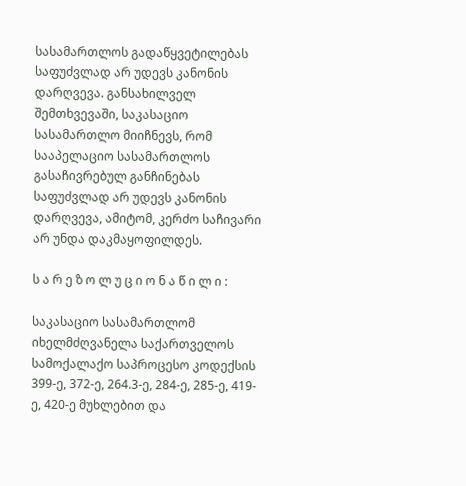სასამართლოს გადაწყვეტილებას საფუძვლად არ უდევს კანონის დარღვევა. განსახილველ შემთხვევაში, საკასაციო სასამართლო მიიჩნევს, რომ სააპელაციო სასამართლოს გასაჩივრებულ განჩინებას საფუძვლად არ უდევს კანონის დარღვევა, ამიტომ, კერძო საჩივარი არ უნდა დაკმაყოფილდეს.

ს ა რ ე ზ ო ლ უ ც ი ო ნ ა წ ი ლ ი :

საკასაციო სასამართლომ იხელმძღვანელა საქართველოს სამოქალაქო საპროცესო კოდექსის 399-ე, 372-ე, 264.3-ე, 284-ე, 285-ე, 419-ე, 420-ე მუხლებით და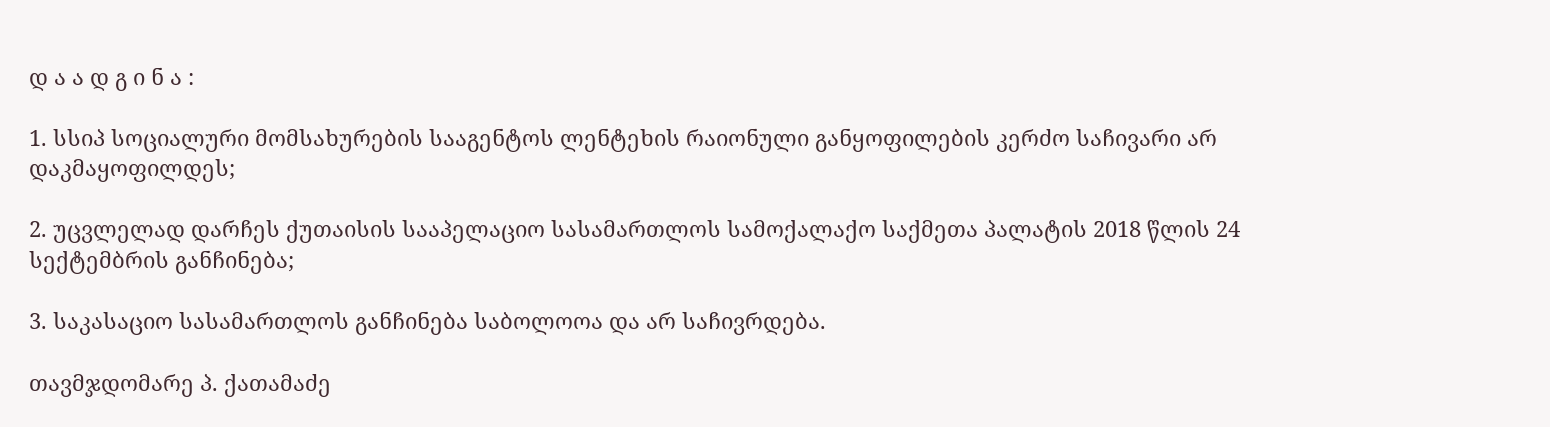დ ა ა დ გ ი ნ ა :

1. სსიპ სოციალური მომსახურების სააგენტოს ლენტეხის რაიონული განყოფილების კერძო საჩივარი არ დაკმაყოფილდეს;

2. უცვლელად დარჩეს ქუთაისის სააპელაციო სასამართლოს სამოქალაქო საქმეთა პალატის 2018 წლის 24 სექტემბრის განჩინება;

3. საკასაციო სასამართლოს განჩინება საბოლოოა და არ საჩივრდება.

თავმჯდომარე პ. ქათამაძე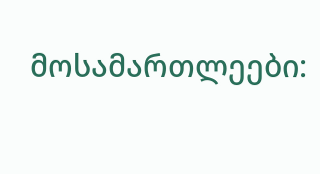მოსამართლეები: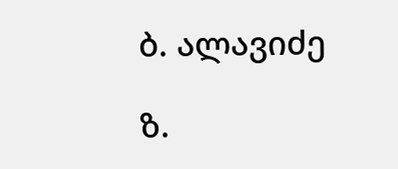ბ. ალავიძე

ზ.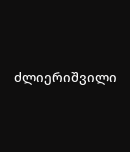ძლიერიშვილი